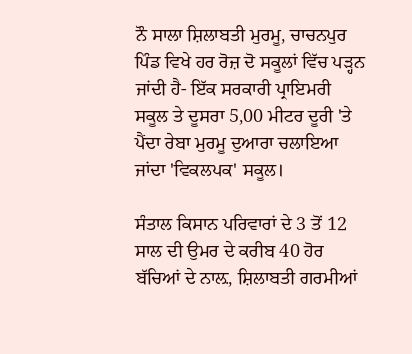ਨੌ ਸਾਲਾ ਸ਼ਿਲਾਬਤੀ ਮੁਰਮੂ, ਚਾਚਨਪੁਰ ਪਿੰਡ ਵਿਖੇ ਹਰ ਰੋਜ਼ ਦੋ ਸਕੂਲਾਂ ਵਿੱਚ ਪੜ੍ਹਨ ਜਾਂਦੀ ਹੈ- ਇੱਕ ਸਰਕਾਰੀ ਪ੍ਰਾਇਮਰੀ ਸਕੂਲ ਤੇ ਦੂਸਰਾ 5,00 ਮੀਟਰ ਦੂਰੀ 'ਤੇ ਪੈਂਦਾ ਰੇਬਾ ਮੁਰਮੂ ਦੁਆਰਾ ਚਲਾਇਆ ਜਾਂਦਾ 'ਵਿਕਲਪਕ' ਸਕੂਲ।

ਸੰਤਾਲ ਕਿਸਾਨ ਪਰਿਵਾਰਾਂ ਦੇ 3 ਤੋਂ 12 ਸਾਲ ਦੀ ਉਮਰ ਦੇ ਕਰੀਬ 40 ਹੋਰ ਬੱਚਿਆਂ ਦੇ ਨਾਲ਼, ਸ਼ਿਲਾਬਤੀ ਗਰਮੀਆਂ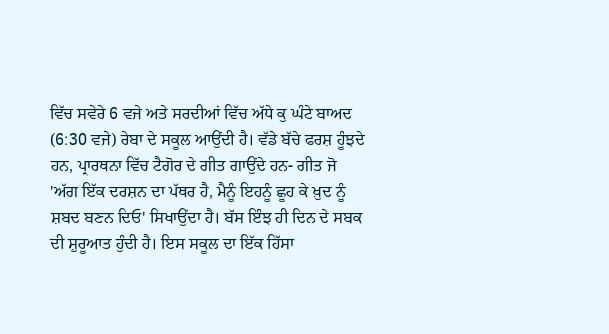ਵਿੱਚ ਸਵੇਰੇ 6 ਵਜੇ ਅਤੇ ਸਰਦੀਆਂ ਵਿੱਚ ਅੱਧੇ ਕੁ ਘੰਟੇ ਬਾਅਦ (6:30 ਵਜੇ) ਰੇਬਾ ਦੇ ਸਕੂਲ ਆਉਂਦੀ ਹੈ। ਵੱਡੇ ਬੱਚੇ ਫਰਸ਼ ਹੂੰਝਦੇ ਹਨ, ਪ੍ਰਾਰਥਨਾ ਵਿੱਚ ਟੈਗੋਰ ਦੇ ਗੀਤ ਗਾਉਂਦੇ ਹਨ- ਗੀਤ ਜੋ 'ਅੱਗ ਇੱਕ ਦਰਸ਼ਨ ਦਾ ਪੱਥਰ ਹੈ, ਮੈਨੂੰ ਇਹਨੂੰ ਛੂਹ ਕੇ ਖ਼ੁਦ ਨੂੰ ਸ਼ਬਦ ਬਣਨ ਦਿਓ' ਸਿਖਾਉਂਦਾ ਹੈ। ਬੱਸ ਇੰਝ ਹੀ ਦਿਨ ਦੇ ਸਬਕ ਦੀ ਸ਼ੁਰੂਆਤ ਹੁੰਦੀ ਹੈ। ਇਸ ਸਕੂਲ ਦਾ ਇੱਕ ਹਿੱਸਾ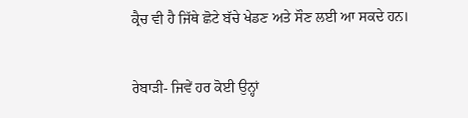ਕ੍ਰੈਚ ਵੀ ਹੈ ਜਿੱਥੇ ਛੋਟੇ ਬੱਚੇ ਖੇਡਣ ਅਤੇ ਸੌਣ ਲਈ ਆ ਸਕਦੇ ਹਨ।

ਰੇਬਾੜੀ- ਜਿਵੇਂ ਹਰ ਕੋਈ ਉਨ੍ਹਾਂ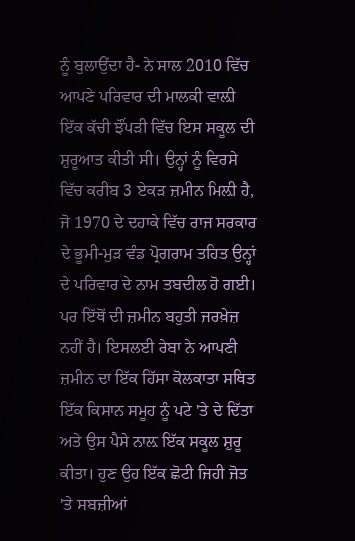ਨੂੰ ਬੁਲਾਉਂਦਾ ਹੈ- ਨੇ ਸਾਲ 2010 ਵਿੱਚ ਆਪਣੇ ਪਰਿਵਾਰ ਦੀ ਮਾਲਕੀ ਵਾਲ਼ੀ ਇੱਕ ਕੱਚੀ ਝੌਂਪੜੀ ਵਿੱਚ ਇਸ ਸਕੂਲ ਦੀ ਸ਼ੁਰੂਆਤ ਕੀਤੀ ਸੀ। ਉਨ੍ਹਾਂ ਨੂੰ ਵਿਰਸੇ ਵਿੱਚ ਕਰੀਬ 3 ਏਕੜ ਜ਼ਮੀਨ ਮਿਲ਼ੀ ਹੈ, ਜੋ 1970 ਦੇ ਦਹਾਕੇ ਵਿੱਚ ਰਾਜ ਸਰਕਾਰ ਦੇ ਭੂਮੀ-ਮੁੜ ਵੰਡ ਪ੍ਰੋਗਰਾਮ ਤਹਿਤ ਉਨ੍ਹਾਂ ਦੇ ਪਰਿਵਾਰ ਦੇ ਨਾਮ ਤਬਦੀਲ ਹੋ ਗਈ। ਪਰ ਇੱਥੋਂ ਦੀ ਜ਼ਮੀਨ ਬਹੁਤੀ ਜਰਖ਼ੇਜ਼ ਨਹੀਂ ਹੈ। ਇਸਲਈ ਰੇਬਾ ਨੇ ਆਪਣੀ ਜ਼ਮੀਨ ਦਾ ਇੱਕ ਹਿੱਸਾ ਕੋਲਕਾਤਾ ਸਥਿਤ ਇੱਕ ਕਿਸਾਨ ਸਮੂਹ ਨੂੰ ਪਟੇ 'ਤੇ ਦੇ ਦਿੱਤਾ ਅਤੇ ਉਸ ਪੈਸੇ ਨਾਲ਼ ਇੱਕ ਸਕੂਲ ਸ਼ੁਰੂ ਕੀਤਾ। ਹੁਣ ਉਹ ਇੱਕ ਛੋਟੀ ਜਿਹੀ ਜੋਤ 'ਤੇ ਸਬਜ਼ੀਆਂ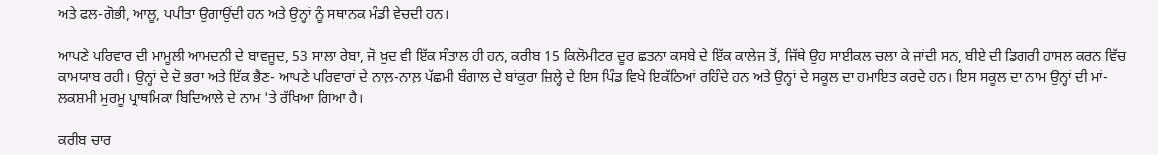ਅਤੇ ਫਲ-ਗੋਭੀ, ਆਲੂ, ਪਪੀਤਾ ਉਗਾਉਂਦੀ ਹਨ ਅਤੇ ਉਨ੍ਹਾਂ ਨੂੰ ਸਥਾਨਕ ਮੰਡੀ ਵੇਚਦੀ ਹਨ।

ਆਪਣੇ ਪਰਿਵਾਰ ਦੀ ਮਾਮੂਲੀ ਆਮਦਨੀ ਦੇ ਬਾਵਜੂਦ, 53 ਸਾਲਾ ਰੇਬਾ, ਜੋ ਖ਼ੁਦ ਵੀ ਇੱਕ ਸੰਤਾਲ ਹੀ ਹਨ, ਕਰੀਬ 15 ਕਿਲੋਮੀਟਰ ਦੂਰ ਛਤਨਾ ਕਸਬੇ ਦੇ ਇੱਕ ਕਾਲੇਜ ਤੋਂ, ਜਿੱਥੇ ਉਹ ਸਾਈਕਲ ਚਲਾ ਕੇ ਜਾਂਦੀ ਸਨ, ਬੀਏ ਦੀ ਡਿਗਰੀ ਹਾਸਲ ਕਰਨ ਵਿੱਚ ਕਾਮਯਾਬ ਰਹੀ। ਉਨ੍ਹਾਂ ਦੇ ਦੋ ਭਰਾ ਅਤੇ ਇੱਕ ਭੈਣ- ਆਪਣੇ ਪਰਿਵਾਰਾਂ ਦੇ ਨਾਲ਼-ਨਾਲ਼ ਪੱਛਮੀ ਬੰਗਾਲ ਦੇ ਬਾਂਕੁਰਾ ਜ਼ਿਲ੍ਹੇ ਦੇ ਇਸ ਪਿੰਡ ਵਿਖੇ ਇਕੱਠਿਆਂ ਰਹਿੰਦੇ ਹਨ ਅਤੇ ਉਨ੍ਹਾਂ ਦੇ ਸਕੂਲ ਦਾ ਹਮਾਇਤ ਕਰਦੇ ਹਨ। ਇਸ ਸਕੂਲ ਦਾ ਨਾਮ ਉਨ੍ਹਾਂ ਦੀ ਮਾਂ- ਲਕਸ਼ਮੀ ਮੁਰਮੂ ਪ੍ਰਾਥਮਿਕਾ ਬਿਦਿਆਲੇ ਦੇ ਨਾਮ 'ਤੇ ਰੱਖਿਆ ਗਿਆ ਹੈ।

ਕਰੀਬ ਚਾਰ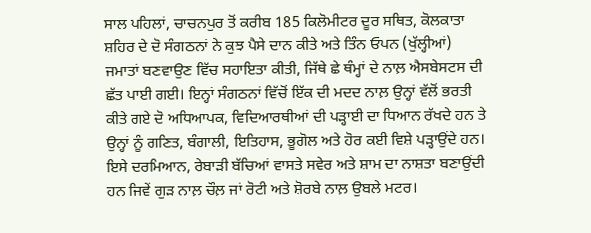ਸਾਲ ਪਹਿਲਾਂ, ਚਾਚਨਪੁਰ ਤੋਂ ਕਰੀਬ 185 ਕਿਲੋਮੀਟਰ ਦੂਰ ਸਥਿਤ, ਕੋਲਕਾਤਾ ਸ਼ਹਿਰ ਦੇ ਦੋ ਸੰਗਠਨਾਂ ਨੇ ਕੁਝ ਪੈਸੇ ਦਾਨ ਕੀਤੇ ਅਤੇ ਤਿੰਨ ਓਪਨ (ਖੁੱਲ੍ਹੀਆਂ) ਜਮਾਤਾਂ ਬਣਵਾਉਣ ਵਿੱਚ ਸਹਾਇਤਾ ਕੀਤੀ, ਜਿੱਥੇ ਛੇ ਥੰਮ੍ਹਾਂ ਦੇ ਨਾਲ਼ ਐਸਬੇਸਟਸ ਦੀ ਛੱਤ ਪਾਈ ਗਈ। ਇਨ੍ਹਾਂ ਸੰਗਠਨਾਂ ਵਿੱਚੋਂ ਇੱਕ ਦੀ ਮਦਦ ਨਾਲ਼ ਉਨ੍ਹਾਂ ਵੱਲੋਂ ਭਰਤੀ ਕੀਤੇ ਗਏ ਦੋ ਅਧਿਆਪਕ, ਵਿਦਿਆਰਥੀਆਂ ਦੀ ਪੜ੍ਹਾਈ ਦਾ ਧਿਆਨ ਰੱਖਦੇ ਹਨ ਤੇ ਉਨ੍ਹਾਂ ਨੂੰ ਗਣਿਤ, ਬੰਗਾਲੀ, ਇਤਿਹਾਸ, ਭੂਗੋਲ ਅਤੇ ਹੋਰ ਕਈ ਵਿਸ਼ੇ ਪੜ੍ਹਾਉਂਦੇ ਹਨ। ਇਸੇ ਦਰਮਿਆਨ, ਰੇਬਾੜੀ ਬੱਚਿਆਂ ਵਾਸਤੇ ਸਵੇਰ ਅਤੇ ਸ਼ਾਮ ਦਾ ਨਾਸ਼ਤਾ ਬਣਾਉਂਦੀ ਹਨ ਜਿਵੇਂ ਗੁੜ ਨਾਲ਼ ਚੌਲ਼ ਜਾਂ ਰੋਟੀ ਅਤੇ ਸ਼ੋਰਬੇ ਨਾਲ਼ ਉਬਲੇ ਮਟਰ।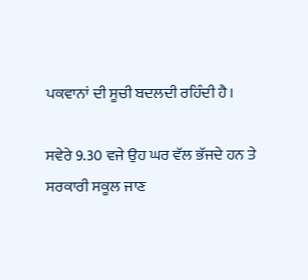ਪਕਵਾਨਾਂ ਦੀ ਸੂਚੀ ਬਦਲਦੀ ਰਹਿੰਦੀ ਹੈ।

ਸਵੇਰੇ 9.30 ਵਜੇ ਉਹ ਘਰ ਵੱਲ ਭੱਜਦੇ ਹਨ ਤੇ ਸਰਕਾਰੀ ਸਕੂਲ ਜਾਣ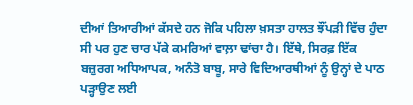ਦੀਆਂ ਤਿਆਰੀਆਂ ਕੱਸਦੇ ਹਨ ਜੋਕਿ ਪਹਿਲਾ ਖ਼ਸਤਾ ਹਾਲਤ ਝੌਂਪੜੀ ਵਿੱਚ ਹੁੰਦਾ ਸੀ ਪਰ ਹੁਣ ਚਾਰ ਪੱਕੇ ਕਮਰਿਆਂ ਵਾਲ਼ਾ ਢਾਂਚਾ ਹੈ। ਇੱਥੇ, ਸਿਰਫ਼ ਇੱਕ ਬਜ਼ੁਰਗ ਅਧਿਆਪਕ, ਅਨੰਤੋ ਬਾਬੂ, ਸਾਰੇ ਵਿਦਿਆਰਥੀਆਂ ਨੂੰ ਉਨ੍ਹਾਂ ਦੇ ਪਾਠ ਪੜ੍ਹਾਉਣ ਲਈ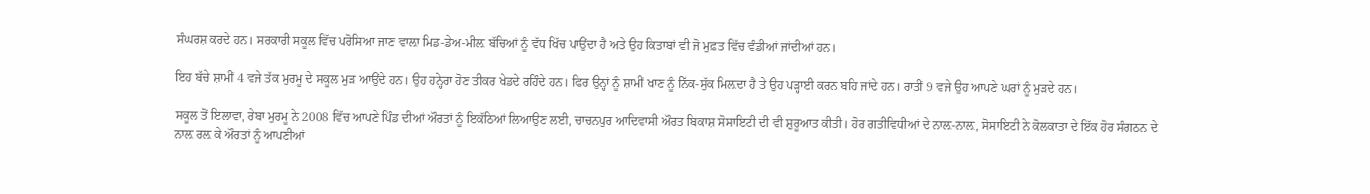ਸੰਘਰਸ਼ ਕਰਦੇ ਹਨ। ਸਰਕਾਰੀ ਸਕੂਲ ਵਿੱਚ ਪਰੋਸਿਆ ਜਾਣ ਵਾਲ਼ਾ ਮਿਡ-ਡੇਅ-ਮੀਲ਼ ਬੱਚਿਆਂ ਨੂੰ ਵੱਧ ਖਿੱਚ ਪਾਉਂਦਾ ਹੈ ਅਤੇ ਉਹ ਕਿਤਾਬਾਂ ਵੀ ਜੋ ਮੁਫ਼ਤ ਵਿੱਚ ਵੰਡੀਆਂ ਜਾਂਦੀਆਂ ਹਨ।

ਇਹ ਬੱਚੇ ਸ਼ਾਮੀਂ 4 ਵਜੇ ਤੱਕ ਮੁਰਮੂ ਦੇ ਸਕੂਲ ਮੁੜ ਆਉਂਦੇ ਹਨ। ਉਹ ਹਨ੍ਹੇਰਾ ਹੋਣ ਤੀਕਰ ਖੇਡਦੇ ਰਹਿੰਦੇ ਹਨ। ਫਿਰ ਉਨ੍ਹਾਂ ਨੂੰ ਸ਼ਾਮੀਂ ਖਾਣ ਨੂੰ ਨਿੱਕ-ਸੁੱਕ ਮਿਲ਼ਦਾ ਹੈ ਤੇ ਉਹ ਪੜ੍ਹਾਈ ਕਰਨ ਬਹਿ ਜਾਂਦੇ ਹਨ। ਰਾਤੀਂ 9 ਵਜੇ ਉਹ ਆਪਣੇ ਘਰਾਂ ਨੂੰ ਮੁੜਦੇ ਹਨ।

ਸਕੂਲ ਤੋਂ ਇਲਾਵਾ, ਰੇਬਾ ਮੁਰਮੂ ਨੇ 2008 ਵਿੱਚ ਆਪਣੇ ਪਿੰਡ ਦੀਆਂ ਔਰਤਾਂ ਨੂੰ ਇਕੱਠਿਆਂ ਲਿਆਉਣ ਲਈ, ਚਾਚਨਪੁਰ ਆਦਿਵਾਸੀ ਔਰਤ ਬਿਕਾਸ਼ ਸੋਸਾਇਟੀ ਦੀ ਵੀ ਸ਼ੁਰੂਆਤ ਕੀਤੀ। ਹੋਰ ਗਤੀਵਿਧੀਆਂ ਦੇ ਨਾਲ਼-ਨਾਲ਼, ਸੋਸਾਇਟੀ ਨੇ ਕੋਲਕਾਤਾ ਦੇ ਇੱਕ ਹੋਰ ਸੰਗਠਨ ਦੇ ਨਾਲ਼ ਰਲ਼ ਕੇ ਔਰਤਾਂ ਨੂੰ ਆਪਣੀਆਂ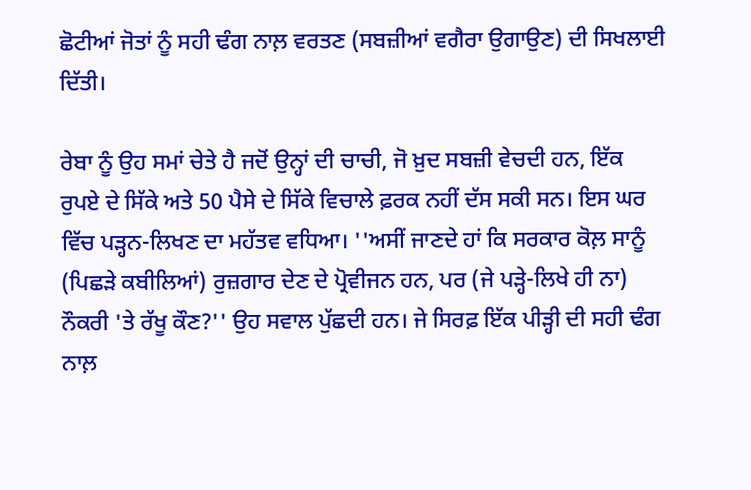ਛੋਟੀਆਂ ਜੋਤਾਂ ਨੂੰ ਸਹੀ ਢੰਗ ਨਾਲ਼ ਵਰਤਣ (ਸਬਜ਼ੀਆਂ ਵਗੈਰਾ ਉਗਾਉਣ) ਦੀ ਸਿਖਲਾਈ ਦਿੱਤੀ।

ਰੇਬਾ ਨੂੰ ਉਹ ਸਮਾਂ ਚੇਤੇ ਹੈ ਜਦੋਂ ਉਨ੍ਹਾਂ ਦੀ ਚਾਚੀ, ਜੋ ਖ਼ੁਦ ਸਬਜ਼ੀ ਵੇਚਦੀ ਹਨ, ਇੱਕ ਰੁਪਏ ਦੇ ਸਿੱਕੇ ਅਤੇ 50 ਪੈਸੇ ਦੇ ਸਿੱਕੇ ਵਿਚਾਲੇ ਫ਼ਰਕ ਨਹੀਂ ਦੱਸ ਸਕੀ ਸਨ। ਇਸ ਘਰ ਵਿੱਚ ਪੜ੍ਹਨ-ਲਿਖਣ ਦਾ ਮਹੱਤਵ ਵਧਿਆ। ''ਅਸੀਂ ਜਾਣਦੇ ਹਾਂ ਕਿ ਸਰਕਾਰ ਕੋਲ਼ ਸਾਨੂੰ (ਪਿਛੜੇ ਕਬੀਲਿਆਂ) ਰੁਜ਼ਗਾਰ ਦੇਣ ਦੇ ਪ੍ਰੋਵੀਜਨ ਹਨ, ਪਰ (ਜੇ ਪੜ੍ਹੇ-ਲਿਖੇ ਹੀ ਨਾ) ਨੌਕਰੀ 'ਤੇ ਰੱਖੂ ਕੌਣ?'' ਉਹ ਸਵਾਲ ਪੁੱਛਦੀ ਹਨ। ਜੇ ਸਿਰਫ਼ ਇੱਕ ਪੀੜ੍ਹੀ ਦੀ ਸਹੀ ਢੰਗ ਨਾਲ਼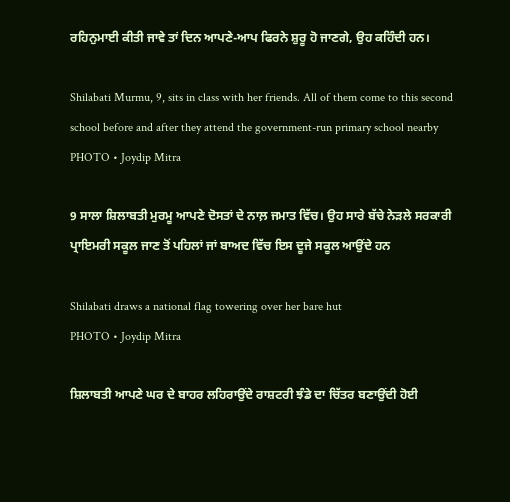ਰਹਿਨੁਮਾਈ ਕੀਤੀ ਜਾਵੇ ਤਾਂ ਦਿਨ ਆਪਣੇ-ਆਪ ਫਿਰਨੇ ਸ਼ੁਰੂ ਹੋ ਜਾਣਗੇ, ਉਹ ਕਹਿੰਦੀ ਹਨ।

Shilabati Murmu, 9, sits in class with her friends. All of them come to this second school before and after they attend the government-run primary school nearby
PHOTO • Joydip Mitra

9 ਸਾਲਾ ਸ਼ਿਲਾਬਤੀ ਮੁਰਮੂ ਆਪਣੇ ਦੋਸਤਾਂ ਦੇ ਨਾਲ਼ ਜਮਾਤ ਵਿੱਚ। ਉਹ ਸਾਰੇ ਬੱਚੇ ਨੇੜਲੇ ਸਰਕਾਰੀ ਪ੍ਰਾਇਮਰੀ ਸਕੂਲ ਜਾਣ ਤੋਂ ਪਹਿਲਾਂ ਜਾਂ ਬਾਅਦ ਵਿੱਚ ਇਸ ਦੂਜੇ ਸਕੂਲ ਆਉਂਦੇ ਹਨ

Shilabati draws a national flag towering over her bare hut
PHOTO • Joydip Mitra

ਸ਼ਿਲਾਬਤੀ ਆਪਣੇ ਘਰ ਦੇ ਬਾਹਰ ਲਹਿਰਾਉਂਦੇ ਰਾਸ਼ਟਰੀ ਝੰਡੇ ਦਾ ਚਿੱਤਰ ਬਣਾਉਂਦੀ ਹੋਈ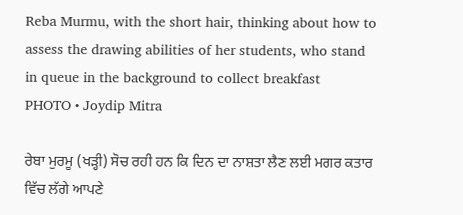Reba Murmu, with the short hair, thinking about how to assess the drawing abilities of her students, who stand in queue in the background to collect breakfast
PHOTO • Joydip Mitra

ਰੇਬਾ ਮੁਰਮੂ (ਖੜ੍ਹੀ) ਸੋਚ ਰਹੀ ਹਨ ਕਿ ਦਿਨ ਦਾ ਨਾਸ਼ਤਾ ਲੈਣ ਲਈ ਮਗਰ ਕਤਾਰ ਵਿੱਚ ਲੱਗੇ ਆਪਣੇ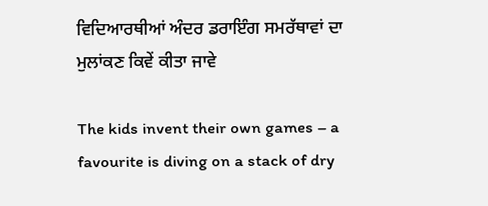ਵਿਦਿਆਰਥੀਆਂ ਅੰਦਰ ਡਰਾਇੰਗ ਸਮਰੱਥਾਵਾਂ ਦਾ ਮੁਲਾਂਕਣ ਕਿਵੇਂ ਕੀਤਾ ਜਾਵੇ

The kids invent their own games – a favourite is diving on a stack of dry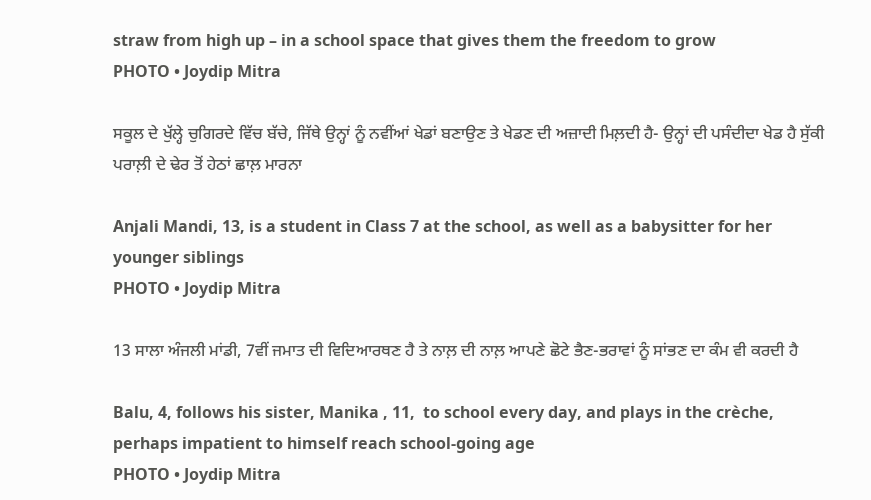straw from high up – in a school space that gives them the freedom to grow
PHOTO • Joydip Mitra

ਸਕੂਲ ਦੇ ਖੁੱਲ੍ਹੇ ਚੁਗਿਰਦੇ ਵਿੱਚ ਬੱਚੇ, ਜਿੱਥੇ ਉਨ੍ਹਾਂ ਨੂੰ ਨਵੀਂਆਂ ਖੇਡਾਂ ਬਣਾਉਣ ਤੇ ਖੇਡਣ ਦੀ ਅਜ਼ਾਦੀ ਮਿਲ਼ਦੀ ਹੈ- ਉਨ੍ਹਾਂ ਦੀ ਪਸੰਦੀਦਾ ਖੇਡ ਹੈ ਸੁੱਕੀ ਪਰਾਲ਼ੀ ਦੇ ਢੇਰ ਤੋਂ ਹੇਠਾਂ ਛਾਲ਼ ਮਾਰਨਾ

Anjali Mandi, 13, is a student in Class 7 at the school, as well as a babysitter for her younger siblings
PHOTO • Joydip Mitra

13 ਸਾਲਾ ਅੰਜਲੀ ਮਾਂਡੀ, 7ਵੀਂ ਜਮਾਤ ਦੀ ਵਿਦਿਆਰਥਣ ਹੈ ਤੇ ਨਾਲ਼ ਦੀ ਨਾਲ਼ ਆਪਣੇ ਛੋਟੇ ਭੈਣ-ਭਰਾਵਾਂ ਨੂੰ ਸਾਂਭਣ ਦਾ ਕੰਮ ਵੀ ਕਰਦੀ ਹੈ

Balu, 4, follows his sister, Manika , 11,  to school every day, and plays in the crèche, perhaps impatient to himself reach school-going age
PHOTO • Joydip Mitra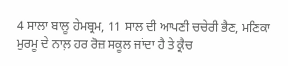4 ਸਾਲਾ ਬਾਲੂ ਹੇਮਬ੍ਰਮ, 11 ਸਾਲ ਦੀ ਆਪਣੀ ਚਚੇਰੀ ਭੈਣ, ਮਣਿਕਾ ਮੁਰਮੂ ਦੇ ਨਾਲ਼ ਹਰ ਰੋਜ਼ ਸਕੂਲ ਜਾਂਦਾ ਹੈ ਤੇ ਕ੍ਰੈਚ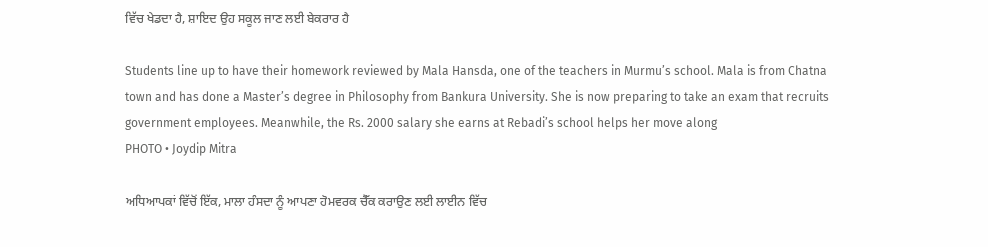ਵਿੱਚ ਖੇਡਦਾ ਹੈ, ਸ਼ਾਇਦ ਉਹ ਸਕੂਲ ਜਾਣ ਲਈ ਬੇਕਰਾਰ ਹੈ

Students line up to have their homework reviewed by Mala Hansda, one of the teachers in Murmu’s school. Mala is from Chatna town and has done a Master’s degree in Philosophy from Bankura University. She is now preparing to take an exam that recruits government employees. Meanwhile, the Rs. 2000 salary she earns at Rebadi’s school helps her move along
PHOTO • Joydip Mitra

ਅਧਿਆਪਕਾਂ ਵਿੱਚੋਂ ਇੱਕ, ਮਾਲਾ ਹੰਸਦਾ ਨੂੰ ਆਪਣਾ ਹੋਮਵਰਕ ਚੈੱਕ ਕਰਾਉਣ ਲਈ ਲਾਈਨ ਵਿੱਚ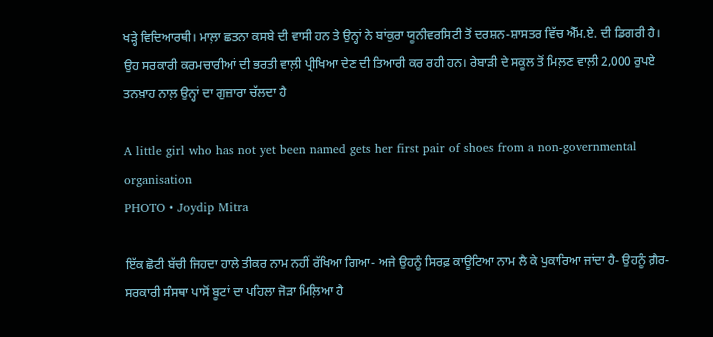ਖੜ੍ਹੇ ਵਿਦਿਆਰਥੀ। ਮਾਲ਼ਾ ਛਤਨਾ ਕਸਬੇ ਦੀ ਵਾਸੀ ਹਨ ਤੇ ਉਨ੍ਹਾਂ ਨੇ ਬਾਂਕੁਰਾ ਯੂਨੀਵਰਸਿਟੀ ਤੋਂ ਦਰਸ਼ਨ-ਸ਼ਾਸਤਰ ਵਿੱਚ ਐੱਮ.ਏ. ਦੀ ਡਿਗਰੀ ਹੈ। ਉਹ ਸਰਕਾਰੀ ਕਰਮਚਾਰੀਆਂ ਦੀ ਭਰਤੀ ਵਾਲ਼ੀ ਪ੍ਰੀਖਿਆ ਦੇਣ ਦੀ ਤਿਆਰੀ ਕਰ ਰਹੀ ਹਨ। ਰੇਬਾੜੀ ਦੇ ਸਕੂਲ ਤੋਂ ਮਿਲ਼ਣ ਵਾਲ਼ੀ 2,000 ਰੁਪਏ ਤਨਖ਼ਾਹ ਨਾਲ਼ ਉਨ੍ਹਾਂ ਦਾ ਗੁਜ਼ਾਰਾ ਚੱਲਦਾ ਹੈ

A little girl who has not yet been named gets her first pair of shoes from a non-governmental organisation
PHOTO • Joydip Mitra

ਇੱਕ ਛੋਟੀ ਬੱਚੀ ਜਿਹਦਾ ਹਾਲੇ ਤੀਕਰ ਨਾਮ ਨਹੀਂ ਰੱਖਿਆ ਗਿਆ- ਅਜੇ ਉਹਨੂੰ ਸਿਰਫ਼ ਕਾਊਟਿਆ ਨਾਮ ਲੈ ਕੇ ਪੁਕਾਰਿਆ ਜਾਂਦਾ ਹੈ- ਉਹਨੂੰ ਗ਼ੈਰ-ਸਰਕਾਰੀ ਸੰਸਥਾ ਪਾਸੋਂ ਬੂਟਾਂ ਦਾ ਪਹਿਲਾ ਜੋੜਾ ਮਿਲ਼ਿਆ ਹੈ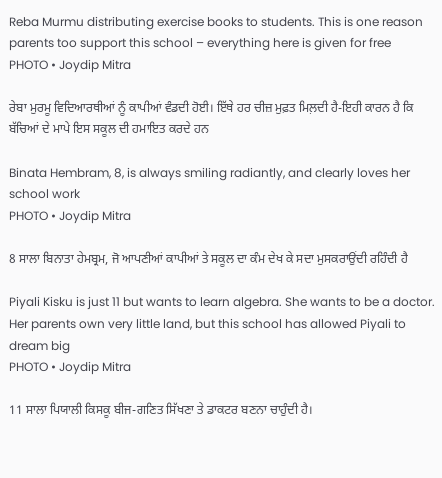Reba Murmu distributing exercise books to students. This is one reason parents too support this school – everything here is given for free
PHOTO • Joydip Mitra

ਰੇਬਾ ਮੁਰਮੂ ਵਿਦਿਆਰਥੀਆਂ ਨੂੰ ਕਾਪੀਆਂ ਵੰਡਦੀ ਹੋਈ। ਇੱਥੇ ਹਰ ਚੀਜ਼ ਮੁਫ਼ਤ ਮਿਲ਼ਦੀ ਹੈ-ਇਹੀ ਕਾਰਨ ਹੈ ਕਿ ਬੱਚਿਆਂ ਦੇ ਮਾਪੇ ਇਸ ਸਕੂਲ ਦੀ ਹਮਾਇਤ ਕਰਦੇ ਹਨ

Binata Hembram, 8, is always smiling radiantly, and clearly loves her school work
PHOTO • Joydip Mitra

8 ਸਾਲਾ ਬਿਨਾਤਾ ਹੇਮਬ੍ਰਮ, ਜੋ ਆਪਣੀਆਂ ਕਾਪੀਆਂ ਤੇ ਸਕੂਲ ਦਾ ਕੰਮ ਦੇਖ ਕੇ ਸਦਾ ਮੁਸਕਰਾਉਂਦੀ ਰਹਿੰਦੀ ਹੈ

Piyali Kisku is just 11 but wants to learn algebra. She wants to be a doctor. Her parents own very little land, but this school has allowed Piyali to dream big
PHOTO • Joydip Mitra

11 ਸਾਲਾ ਪਿਯਾਲੀ ਕਿਸਕੂ ਬੀਜ-ਗਣਿਤ ਸਿੱਖਣਾ ਤੇ ਡਾਕਟਰ ਬਣਨਾ ਚਾਹੁੰਦੀ ਹੈ।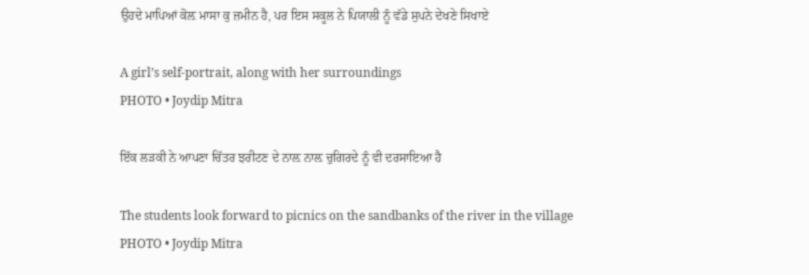ਉਹਦੇ ਮਾਪਿਆਂ ਕੋਲ਼ ਮਾਸਾ ਕੁ ਜ਼ਮੀਨ ਹੈ, ਪਰ ਇਸ ਸਕੂਲ ਨੇ ਪਿਯਾਲੀ ਨੂੰ ਵੱਡੇ ਸੁਪਨੇ ਦੇਖਣੇ ਸਿਖਾਏ

A girl’s self-portrait, along with her surroundings
PHOTO • Joydip Mitra

ਇੱਕ ਲੜਕੀ ਨੇ ਆਪਣਾ ਚਿੱਤਰ ਝਰੀਟਣ ਦੇ ਨਾਲ਼ ਨਾਲ਼ ਚੁਗਿਰਦੇ ਨੂੰ ਵੀ ਦਰਸਾਇਆ ਹੈ

The students look forward to picnics on the sandbanks of the river in the village
PHOTO • Joydip Mitra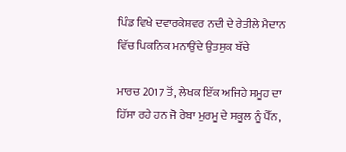ਪਿੰਡ ਵਿਖੇ ਦਵਾਰਕੇਸ਼ਵਰ ਨਦੀ ਦੇ ਰੇਤੀਲੇ ਮੈਦਾਨ ਵਿੱਚ ਪਿਕਨਿਕ ਮਨਾਉਂਦੇ ਉਤਸੁਕ ਬੱਚੇ

ਮਾਰਚ 2017 ਤੋਂ, ਲੇਖਕ ਇੱਕ ਅਜਿਹੇ ਸਮੂਹ ਦਾ ਹਿੱਸਾ ਰਹੇ ਹਨ ਜੋ ਰੇਬਾ ਮੁਰਮੂ ਦੇ ਸਕੂਲ ਨੂੰ ਪੈੱਨ,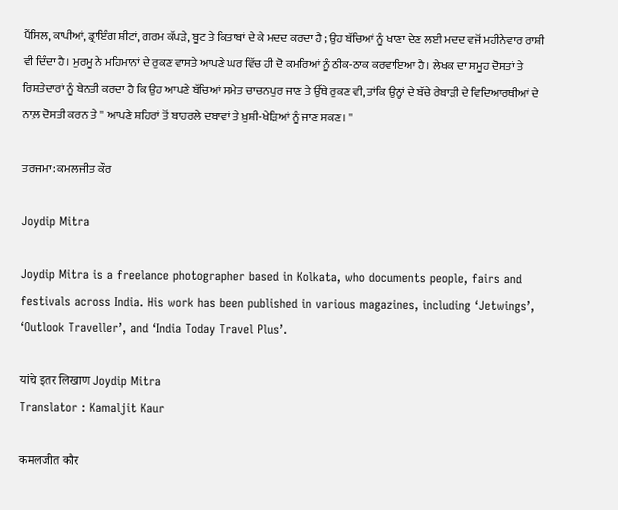ਪੈਂਸਿਲ, ਕਾਪੀਆਂ, ਡ੍ਰਾਇੰਗ ਸ਼ੀਟਾਂ, ਗਰਮ ਕੱਪੜੇ, ਬੂਟ ਤੇ ਕਿਤਾਬਾਂ ਦੇ ਕੇ ਮਦਦ ਕਰਦਾ ਹੈ ; ਉਹ ਬੱਚਿਆਂ ਨੂੰ ਖਾਣਾ ਦੇਣ ਲਈ ਮਦਦ ਵਜੋਂ ਮਹੀਨੇਵਾਰ ਰਾਸ਼ੀ ਵੀ ਦਿੰਦਾ ਹੈ। ਮੁਰਮੂ ਨੇ ਮਹਿਮਾਨਾਂ ਦੇ ਰੁਕਣ ਵਾਸਤੇ ਆਪਣੇ ਘਰ ਵਿੱਚ ਹੀ ਦੋ ਕਮਰਿਆਂ ਨੂੰ ਠੀਕ-ਠਾਕ ਕਰਵਾਇਆ ਹੈ। ਲੇਖਕ ਦਾ ਸਮੂਹ ਦੋਸਤਾਂ ਤੇ ਰਿਸ਼ਤੇਦਾਰਾਂ ਨੂੰ ਬੇਨਤੀ ਕਰਦਾ ਹੈ ਕਿ ਉਹ ਆਪਣੇ ਬੱਚਿਆਂ ਸਮੇਤ ਚਾਚਨਪੁਰ ਜਾਣ ਤੇ ਉੱਥੇ ਰੁਕਣ ਵੀ, ਤਾਂਕਿ ਉਨ੍ਹਾਂ ਦੇ ਬੱਚੇ ਰੇਬਾੜੀ ਦੇ ਵਿਦਿਆਰਥੀਆਂ ਦੇ ਨਾਲ਼ ਦੋਸਤੀ ਕਰਨ ਤੇ '' ਆਪਣੇ ਸ਼ਹਿਰਾਂ ਤੋਂ ਬਾਹਰਲੇ ਦਬਾਵਾਂ ਤੇ ਖ਼ੁਸ਼ੀ-ਖੇੜਿਆਂ ਨੂੰ ਜਾਣ ਸਕਣ। ''

ਤਰਜਮਾ: ਕਮਲਜੀਤ ਕੌਰ

Joydip Mitra

Joydip Mitra is a freelance photographer based in Kolkata, who documents people, fairs and festivals across India. His work has been published in various magazines, including ‘Jetwings’, ‘Outlook Traveller’, and ‘India Today Travel Plus’.

यांचे इतर लिखाण Joydip Mitra
Translator : Kamaljit Kaur

कमलजीत कौर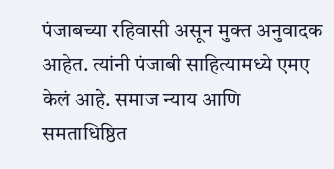पंजाबच्या रहिवासी असून मुक्त अनुवादक आहेत. त्यांनी पंजाबी साहित्यामध्ये एमए केलं आहे. समाज न्याय आणि समताधिष्ठित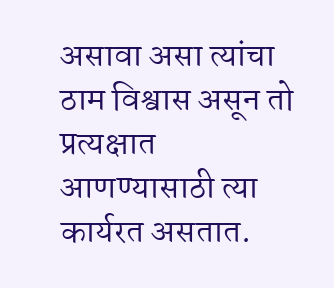असावा असा त्यांचा ठाम विश्वास असून तो प्रत्यक्षात आणण्यासाठी त्या कार्यरत असतात.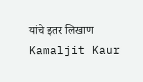यांचे इतर लिखाण Kamaljit Kaur